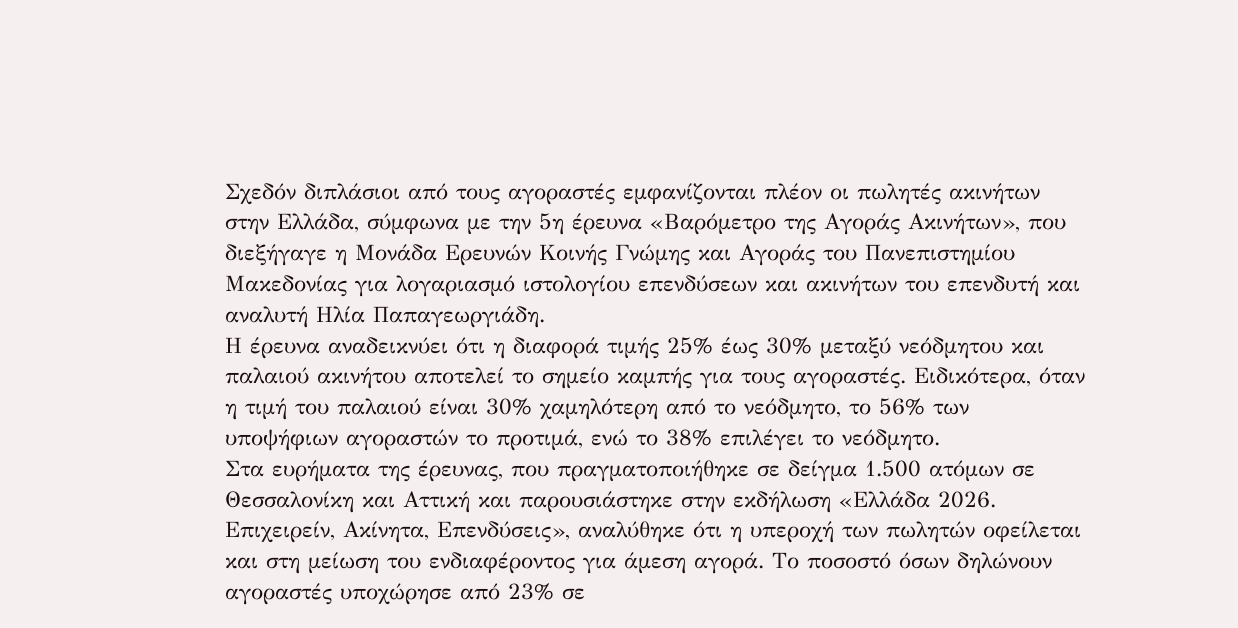Σχεδόν διπλάσιοι από τους αγοραστές εμφανίζονται πλέον οι πωλητές ακινήτων στην Ελλάδα, σύμφωνα με την 5η έρευνα «Βαρόμετρο της Αγοράς Ακινήτων», που διεξήγαγε η Μονάδα Ερευνών Κοινής Γνώμης και Αγοράς του Πανεπιστημίου Μακεδονίας για λογαριασμό ιστολογίου επενδύσεων και ακινήτων του επενδυτή και αναλυτή Ηλία Παπαγεωργιάδη.
Η έρευνα αναδεικνύει ότι η διαφορά τιμής 25% έως 30% μεταξύ νεόδμητου και παλαιού ακινήτου αποτελεί το σημείο καμπής για τους αγοραστές. Ειδικότερα, όταν η τιμή του παλαιού είναι 30% χαμηλότερη από το νεόδμητο, το 56% των υποψήφιων αγοραστών το προτιμά, ενώ το 38% επιλέγει το νεόδμητο.
Στα ευρήματα της έρευνας, που πραγματοποιήθηκε σε δείγμα 1.500 ατόμων σε Θεσσαλονίκη και Αττική και παρουσιάστηκε στην εκδήλωση «Ελλάδα 2026. Επιχειρείν, Ακίνητα, Επενδύσεις», αναλύθηκε ότι η υπεροχή των πωλητών οφείλεται και στη μείωση του ενδιαφέροντος για άμεση αγορά. Το ποσοστό όσων δηλώνουν αγοραστές υποχώρησε από 23% σε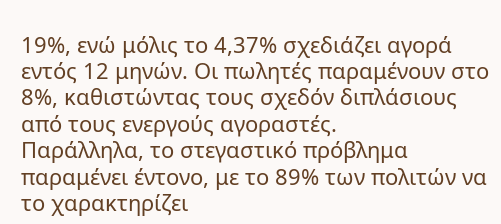19%, ενώ μόλις το 4,37% σχεδιάζει αγορά εντός 12 μηνών. Οι πωλητές παραμένουν στο 8%, καθιστώντας τους σχεδόν διπλάσιους από τους ενεργούς αγοραστές.
Παράλληλα, το στεγαστικό πρόβλημα παραμένει έντονο, με το 89% των πολιτών να το χαρακτηρίζει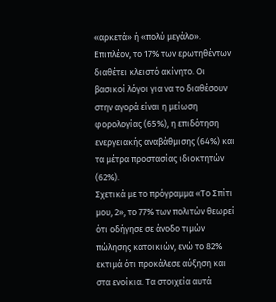«αρκετά» ή «πολύ μεγάλο». Επιπλέον, το 17% των ερωτηθέντων διαθέτει κλειστό ακίνητο. Οι βασικοί λόγοι για να το διαθέσουν στην αγορά είναι η μείωση φορολογίας (65%), η επιδότηση ενεργειακής αναβάθμισης (64%) και τα μέτρα προστασίας ιδιοκτητών (62%).
Σχετικά με το πρόγραμμα «Το Σπίτι μου, 2», το 77% των πολιτών θεωρεί ότι οδήγησε σε άνοδο τιμών πώλησης κατοικιών, ενώ το 82% εκτιμά ότι προκάλεσε αύξηση και στα ενοίκια. Τα στοιχεία αυτά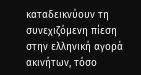καταδεικνύουν τη συνεχιζόμενη πίεση στην ελληνική αγορά ακινήτων, τόσο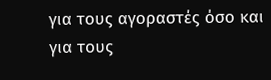για τους αγοραστές όσο και για τους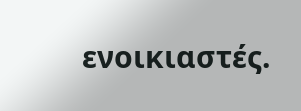ενοικιαστές.